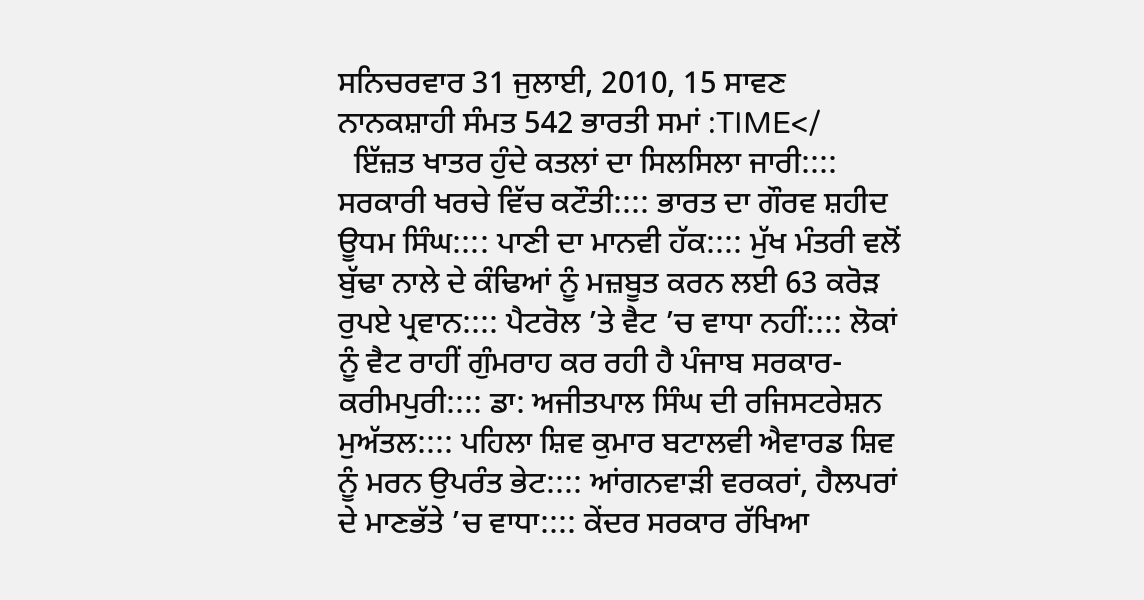ਸਨਿਚਰਵਾਰ 31 ਜੁਲਾਈ, 2010, 15 ਸਾਵਣ ਨਾਨਕਸ਼ਾਹੀ ਸੰਮਤ 542 ਭਾਰਤੀ ਸਮਾਂ :TIME</
  ਇੱਜ਼ਤ ਖਾਤਰ ਹੁੰਦੇ ਕਤਲਾਂ ਦਾ ਸਿਲਸਿਲਾ ਜਾਰੀ:::: ਸਰਕਾਰੀ ਖਰਚੇ ਵਿੱਚ ਕਟੌਤੀ:::: ਭਾਰਤ ਦਾ ਗੌਰਵ ਸ਼ਹੀਦ ਊਧਮ ਸਿੰਘ:::: ਪਾਣੀ ਦਾ ਮਾਨਵੀ ਹੱਕ:::: ਮੁੱਖ ਮੰਤਰੀ ਵਲੋਂ ਬੁੱਢਾ ਨਾਲੇ ਦੇ ਕੰਢਿਆਂ ਨੂੰ ਮਜ਼ਬੂਤ ਕਰਨ ਲਈ 63 ਕਰੋੜ ਰੁਪਏ ਪ੍ਰਵਾਨ:::: ਪੈਟਰੋਲ ’ਤੇ ਵੈਟ ’ਚ ਵਾਧਾ ਨਹੀਂ:::: ਲੋਕਾਂ ਨੂੰ ਵੈਟ ਰਾਹੀਂ ਗੁੰਮਰਾਹ ਕਰ ਰਹੀ ਹੈ ਪੰਜਾਬ ਸਰਕਾਰ-ਕਰੀਮਪੁਰੀ:::: ਡਾ: ਅਜੀਤਪਾਲ ਸਿੰਘ ਦੀ ਰਜਿਸਟਰੇਸ਼ਨ ਮੁਅੱਤਲ:::: ਪਹਿਲਾ ਸ਼ਿਵ ਕੁਮਾਰ ਬਟਾਲਵੀ ਐਵਾਰਡ ਸ਼ਿਵ ਨੂੰ ਮਰਨ ਉਪਰੰਤ ਭੇਟ:::: ਆਂਗਨਵਾੜੀ ਵਰਕਰਾਂ, ਹੈਲਪਰਾਂ ਦੇ ਮਾਣਭੱਤੇ ’ਚ ਵਾਧਾ:::: ਕੇਂਦਰ ਸਰਕਾਰ ਰੱਖਿਆ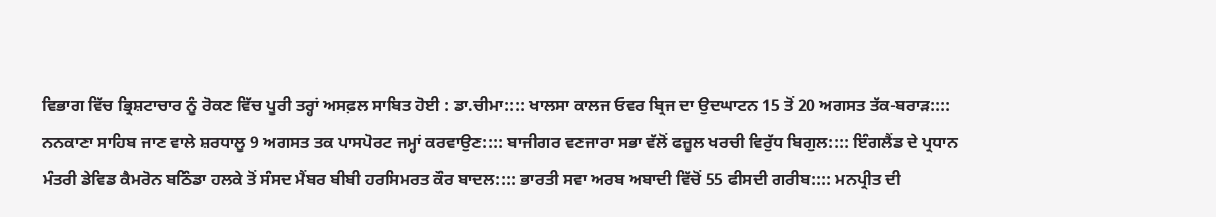ਵਿਭਾਗ ਵਿੱਚ ਭ੍ਰਿਸ਼ਟਾਚਾਰ ਨੂੰ ਰੋਕਣ ਵਿੱਚ ਪੂਰੀ ਤਰ੍ਹਾਂ ਅਸਫ਼ਲ ਸਾਬਿਤ ਹੋਈ : ਡਾ.ਚੀਮਾ:::: ਖਾਲਸਾ ਕਾਲਜ ਓਵਰ ਬ੍ਰਿਜ ਦਾ ਉਦਘਾਟਨ 15 ਤੋਂ 20 ਅਗਸਤ ਤੱਕ-ਬਰਾੜ:::: ਨਨਕਾਣਾ ਸਾਹਿਬ ਜਾਣ ਵਾਲੇ ਸ਼ਰਧਾਲੂ 9 ਅਗਸਤ ਤਕ ਪਾਸਪੋਰਟ ਜਮ੍ਹਾਂ ਕਰਵਾਉਣ:::: ਬਾਜੀਗਰ ਵਣਜਾਰਾ ਸਭਾ ਵੱਲੋਂ ਫਜ਼ੂਲ ਖਰਚੀ ਵਿਰੁੱਧ ਬਿਗੁਲ:::: ਇੰਗਲੈਂਡ ਦੇ ਪ੍ਰਧਾਨ ਮੰਤਰੀ ਡੇਵਿਡ ਕੈਮਰੋਨ ਬਠਿੰਡਾ ਹਲਕੇ ਤੋਂ ਸੰਸਦ ਮੈਂਬਰ ਬੀਬੀ ਹਰਸਿਮਰਤ ਕੌਰ ਬਾਦਲ:::: ਭਾਰਤੀ ਸਵਾ ਅਰਬ ਅਬਾਦੀ ਵਿੱਚੋਂ 55 ਫੀਸਦੀ ਗਰੀਬ:::: ਮਨਪ੍ਰੀਤ ਦੀ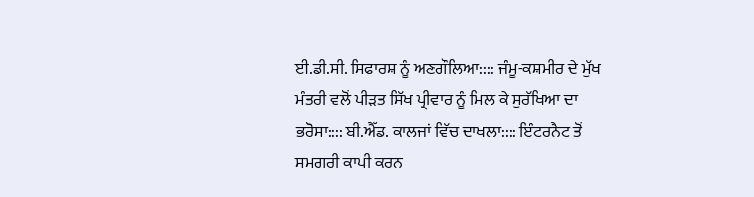ਈ.ਡੀ.ਸੀ. ਸਿਫਾਰਸ਼ ਨੂੰ ਅਣਗੌਲਿਆ:::: ਜੰਮੂ-ਕਸ਼ਮੀਰ ਦੇ ਮੁੱਖ ਮੰਤਰੀ ਵਲੋਂ ਪੀੜਤ ਸਿੱਖ ਪ੍ਰੀਵਾਰ ਨੂੰ ਮਿਲ ਕੇ ਸੁਰੱਖਿਆ ਦਾ ਭਰੋਸਾ:::: ਬੀ.ਐੱਡ. ਕਾਲਜਾਂ ਵਿੱਚ ਦਾਖਲਾ:::: ਇੰਟਰਨੈਟ ਤੋਂ ਸਮਗਰੀ ਕਾਪੀ ਕਰਨ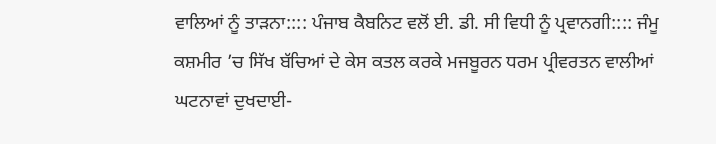ਵਾਲਿਆਂ ਨੂੰ ਤਾੜਨਾ:::: ਪੰਜਾਬ ਕੈਬਨਿਟ ਵਲੋਂ ਈ. ਡੀ. ਸੀ ਵਿਧੀ ਨੂੰ ਪ੍ਰਵਾਨਗੀ:::: ਜੰਮੂ ਕਸ਼ਮੀਰ ’ਚ ਸਿੱਖ ਬੱਚਿਆਂ ਦੇ ਕੇਸ ਕਤਲ ਕਰਕੇ ਮਜਬੂਰਨ ਧਰਮ ਪ੍ਰੀਵਰਤਨ ਵਾਲੀਆਂ ਘਟਨਾਵਾਂ ਦੁਖਦਾਈ-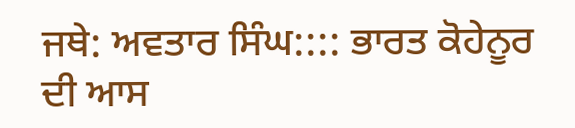ਜਥੇ: ਅਵਤਾਰ ਸਿੰਘ:::: ਭਾਰਤ ਕੋਹੇਨੂਰ ਦੀ ਆਸ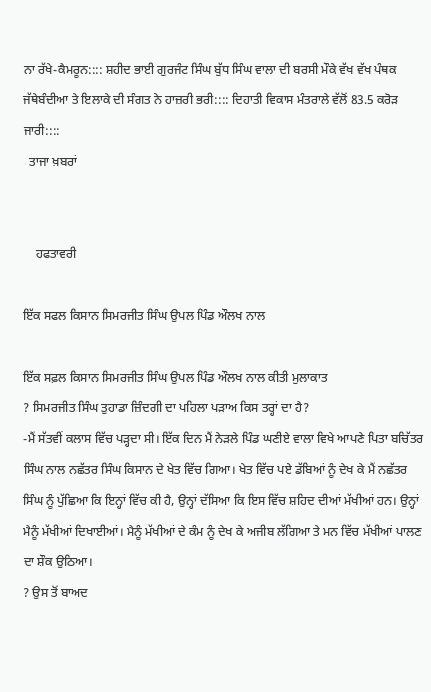ਨਾ ਰੱਖੇ-ਕੈਮਰੂਨ:::: ਸ਼ਹੀਦ ਭਾਈ ਗੁਰਜੰਟ ਸਿੰਘ ਬੁੱਧ ਸਿੰਘ ਵਾਲਾ ਦੀ ਬਰਸੀ ਮੌਕੇ ਵੱਖ ਵੱਖ ਪੰਥਕ ਜੱਥੇਬੰਦੀਆ ਤੇ ਇਲਾਕੇ ਦੀ ਸੰਗਤ ਨੇ ਹਾਜ਼ਰੀ ਭਰੀ:::: ਦਿਹਾਤੀ ਵਿਕਾਸ ਮੰਤਰਾਲੇ ਵੱਲੋਂ 83.5 ਕਰੋੜ ਜਾਰੀ::::
  ਤਾਜਾ ਖ਼ਬਰਾਂ


    ਹਫਤਾਵਰੀ

ਇੱਕ ਸਫਲ ਕਿਸਾਨ ਸਿਮਰਜੀਤ ਸਿੰਘ ਉਪਲ ਪਿੰਡ ਔਲਖ ਨਾਲ

ਇੱਕ ਸਫ਼ਲ ਕਿਸਾਨ ਸਿਮਰਜੀਤ ਸਿੰਘ ਉਪਲ ਪਿੰਡ ਔਲਖ ਨਾਲ ਕੀਤੀ ਮੁਲਾਕਾਤ
? ਸਿਮਰਜੀਤ ਸਿੰਘ ਤੁਹਾਡਾ ਜ਼ਿੰਦਗੀ ਦਾ ਪਹਿਲਾ ਪੜਾਅ ਕਿਸ ਤਰ੍ਹਾਂ ਦਾ ਹੈ?
-ਮੈਂ ਸੱਤਵੀਂ ਕਲਾਸ ਵਿੱਚ ਪੜ੍ਹਦਾ ਸੀ। ਇੱਕ ਦਿਨ ਮੈਂ ਨੇੜਲੇ ਪਿੰਡ ਘਣੀਏ ਵਾਲਾ ਵਿਖੇ ਆਪਣੇ ਪਿਤਾ ਬਚਿੱਤਰ  ਸਿੰਘ ਨਾਲ ਨਛੱਤਰ ਸਿੰਘ ਕਿਸਾਨ ਦੇ ਖੇਤ ਵਿੱਚ ਗਿਆ। ਖੇਤ ਵਿੱਚ ਪਏ ਡੱਬਿਆਂ ਨੂੰ ਦੇਖ ਕੇ ਮੈਂ ਨਛੱਤਰ ਸਿੰਘ ਨੂੰ ਪੁੱਛਿਆ ਕਿ ਇਨ੍ਹਾਂ ਵਿੱਚ ਕੀ ਹੈ, ਉਨ੍ਹਾਂ ਦੱਸਿਆ ਕਿ ਇਸ ਵਿੱਚ ਸ਼ਹਿਦ ਦੀਆਂ ਮੱਖੀਆਂ ਹਨ। ਉਨ੍ਹਾਂ ਮੈਨੂੰ ਮੱਖੀਆਂ ਦਿਖਾਈਆਂ। ਮੈਨੂੰ ਮੱਖੀਆਂ ਦੇ ਕੰਮ ਨੂੰ ਦੇਖ ਕੇ ਅਜੀਬ ਲੱਗਿਆ ਤੇ ਮਨ ਵਿੱਚ ਮੱਖੀਆਂ ਪਾਲਣ ਦਾ ਸ਼ੌਕ ਉਠਿਆ।
? ਉਸ ਤੋਂ ਬਾਅਦ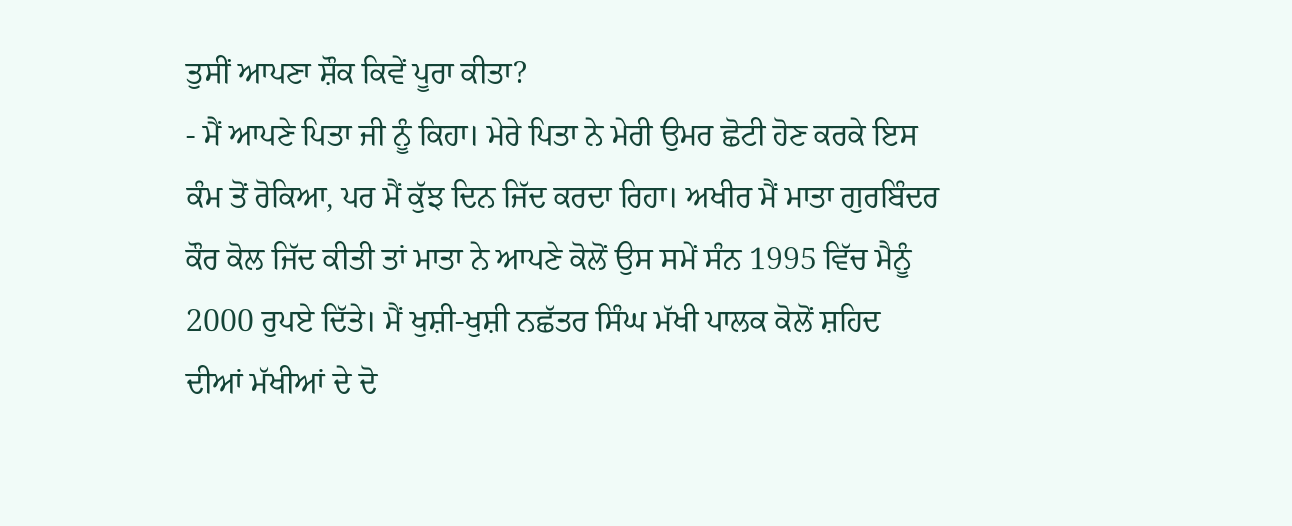ਤੁਸੀਂ ਆਪਣਾ ਸ਼ੌਕ ਕਿਵੇਂ ਪੂਰਾ ਕੀਤਾ?
- ਮੈਂ ਆਪਣੇ ਪਿਤਾ ਜੀ ਨੂੰ ਕਿਹਾ। ਮੇਰੇ ਪਿਤਾ ਨੇ ਮੇਰੀ ਉਮਰ ਛੋਟੀ ਹੋਣ ਕਰਕੇ ਇਸ ਕੰਮ ਤੋਂ ਰੋਕਿਆ, ਪਰ ਮੈਂ ਕੁੱਝ ਦਿਨ ਜਿੱਦ ਕਰਦਾ ਰਿਹਾ। ਅਖੀਰ ਮੈਂ ਮਾਤਾ ਗੁਰਬਿੰਦਰ ਕੌਰ ਕੋਲ ਜਿੱਦ ਕੀਤੀ ਤਾਂ ਮਾਤਾ ਨੇ ਆਪਣੇ ਕੋਲੋਂ ਉਸ ਸਮੇਂ ਸੰਨ 1995 ਵਿੱਚ ਮੈਨੂੰ 2000 ਰੁਪਏ ਦਿੱਤੇ। ਮੈਂ ਖੁਸ਼ੀ-ਖੁਸ਼ੀ ਨਛੱਤਰ ਸਿੰਘ ਮੱਖੀ ਪਾਲਕ ਕੋਲੋਂ ਸ਼ਹਿਦ ਦੀਆਂ ਮੱਖੀਆਂ ਦੇ ਦੋ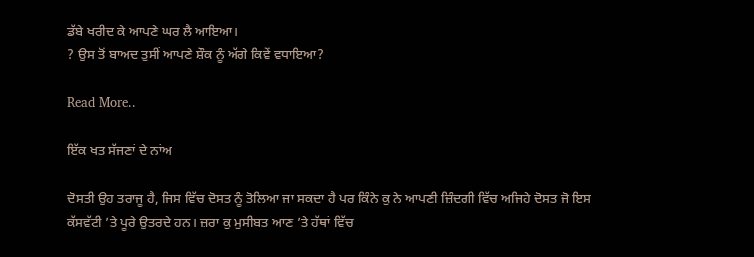ਡੱਬੇ ਖਰੀਦ ਕੇ ਆਪਣੇ ਘਰ ਲੈ ਆਇਆ।
? ਉਸ ਤੋਂ ਬਾਅਦ ਤੁਸੀਂ ਆਪਣੇ ਸ਼ੌਕ ਨੂੰ ਅੱਗੇ ਕਿਵੇਂ ਵਧਾਇਆ?

Read More..

ਇੱਕ ਖਤ ਸੱਜਣਾਂ ਦੇ ਨਾਂਅ

ਦੋਸਤੀ ਉਹ ਤਰਾਜੂ ਹੈ, ਜਿਸ ਵਿੱਚ ਦੋਸਤ ਨੂੰ ਤੋਲਿਆ ਜਾ ਸਕਦਾ ਹੈ ਪਰ ਕਿੰਨੇ ਕੁ ਨੇ ਆਪਣੀ ਜ਼ਿੰਦਗੀ ਵਿੱਚ ਅਜਿਹੇ ਦੋਸਤ ਜੋ ਇਸ ਕੱਸਵੱਟੀ ’ਤੇ ਪੂਰੇ ਉਤਰਦੇ ਹਨ। ਜ਼ਰਾ ਕੁ ਮੁਸੀਬਤ ਆਣ ’ਤੇ ਹੱਥਾਂ ਵਿੱਚ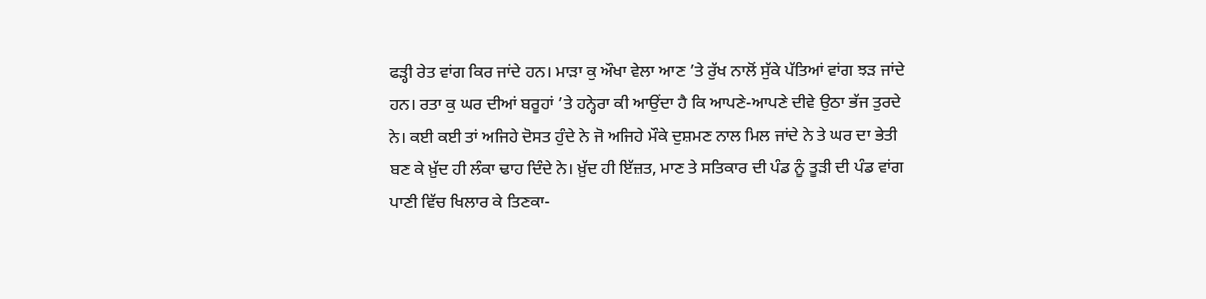ਫੜ੍ਹੀ ਰੇਤ ਵਾਂਗ ਕਿਰ ਜਾਂਦੇ ਹਨ। ਮਾੜਾ ਕੁ ਔਖਾ ਵੇਲਾ ਆਣ ’ਤੇ ਰੁੱਖ ਨਾਲੋਂ ਸੁੱਕੇ ਪੱਤਿਆਂ ਵਾਂਗ ਝੜ ਜਾਂਦੇ ਹਨ। ਰਤਾ ਕੁ ਘਰ ਦੀਆਂ ਬਰੂਹਾਂ ’ਤੇ ਹਨ੍ਹੇਰਾ ਕੀ ਆਉਂਦਾ ਹੈ ਕਿ ਆਪਣੇ-ਆਪਣੇ ਦੀਵੇ ਉਠਾ ਭੱਜ ਤੁਰਦੇ ਨੇ। ਕਈ ਕਈ ਤਾਂ ਅਜਿਹੇ ਦੋਸਤ ਹੁੰਦੇ ਨੇ ਜੋ ਅਜਿਹੇ ਮੌਕੇ ਦੁਸ਼ਮਣ ਨਾਲ ਮਿਲ ਜਾਂਦੇ ਨੇ ਤੇ ਘਰ ਦਾ ਭੇਤੀ ਬਣ ਕੇ ਖ਼ੁੱਦ ਹੀ ਲੰਕਾ ਢਾਹ ਦਿੰਦੇ ਨੇ। ਖ਼ੁੱਦ ਹੀ ਇੱਜ਼ਤ, ਮਾਣ ਤੇ ਸਤਿਕਾਰ ਦੀ ਪੰਡ ਨੂੰ ਤੂੜੀ ਦੀ ਪੰਡ ਵਾਂਗ ਪਾਣੀ ਵਿੱਚ ਖਿਲਾਰ ਕੇ ਤਿਣਕਾ-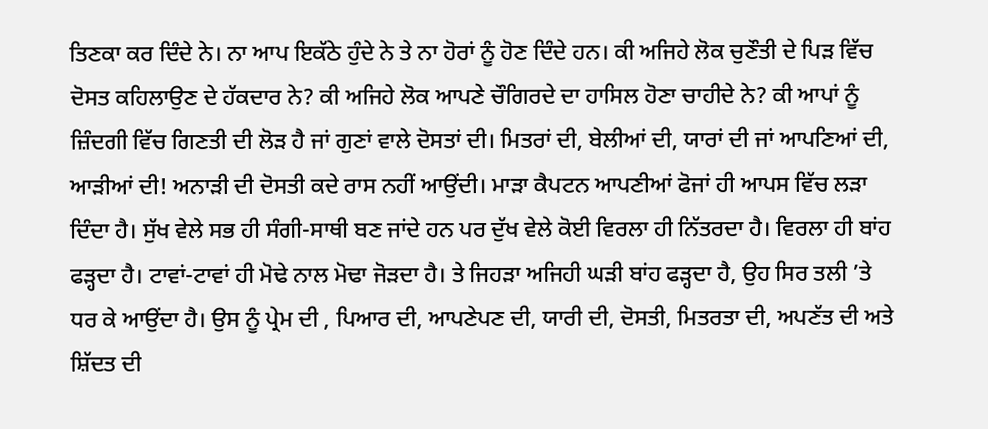ਤਿਣਕਾ ਕਰ ਦਿੰਦੇ ਨੇ। ਨਾ ਆਪ ਇਕੱਠੇ ਹੁੰਦੇ ਨੇ ਤੇ ਨਾ ਹੋਰਾਂ ਨੂੰ ਹੋਣ ਦਿੰਦੇ ਹਨ। ਕੀ ਅਜਿਹੇ ਲੋਕ ਚੁਣੌਤੀ ਦੇ ਪਿੜ ਵਿੱਚ ਦੋਸਤ ਕਹਿਲਾਉਣ ਦੇ ਹੱਕਦਾਰ ਨੇ? ਕੀ ਅਜਿਹੇ ਲੋਕ ਆਪਣੇ ਚੌਗਿਰਦੇ ਦਾ ਹਾਸਿਲ ਹੋਣਾ ਚਾਹੀਦੇ ਨੇ? ਕੀ ਆਪਾਂ ਨੂੰ ਜ਼ਿੰਦਗੀ ਵਿੱਚ ਗਿਣਤੀ ਦੀ ਲੋੜ ਹੈ ਜਾਂ ਗੁਣਾਂ ਵਾਲੇ ਦੋਸਤਾਂ ਦੀ। ਮਿਤਰਾਂ ਦੀ, ਬੇਲੀਆਂ ਦੀ, ਯਾਰਾਂ ਦੀ ਜਾਂ ਆਪਣਿਆਂ ਦੀ, ਆੜੀਆਂ ਦੀ! ਅਨਾੜੀ ਦੀ ਦੋਸਤੀ ਕਦੇ ਰਾਸ ਨਹੀਂ ਆਉਂਦੀ। ਮਾੜਾ ਕੈਪਟਨ ਆਪਣੀਆਂ ਫੋਜਾਂ ਹੀ ਆਪਸ ਵਿੱਚ ਲੜਾ ਦਿੰਦਾ ਹੈ। ਸੁੱਖ ਵੇਲੇ ਸਭ ਹੀ ਸੰਗੀ-ਸਾਥੀ ਬਣ ਜਾਂਦੇ ਹਨ ਪਰ ਦੁੱਖ ਵੇਲੇ ਕੋਈ ਵਿਰਲਾ ਹੀ ਨਿੱਤਰਦਾ ਹੈ। ਵਿਰਲਾ ਹੀ ਬਾਂਹ ਫੜ੍ਹਦਾ ਹੈ। ਟਾਵਾਂ-ਟਾਵਾਂ ਹੀ ਮੋਢੇ ਨਾਲ ਮੋਢਾ ਜੋੜਦਾ ਹੈ। ਤੇ ਜਿਹੜਾ ਅਜਿਹੀ ਘੜੀ ਬਾਂਹ ਫੜ੍ਹਦਾ ਹੈ, ਉਹ ਸਿਰ ਤਲੀ ’ਤੇ ਧਰ ਕੇ ਆਉਂਦਾ ਹੈ। ਉਸ ਨੂੰ ਪ੍ਰੇਮ ਦੀ , ਪਿਆਰ ਦੀ, ਆਪਣੇਪਣ ਦੀ, ਯਾਰੀ ਦੀ, ਦੋਸਤੀ, ਮਿਤਰਤਾ ਦੀ, ਅਪਣੱਤ ਦੀ ਅਤੇ ਸ਼ਿੱਦਤ ਦੀ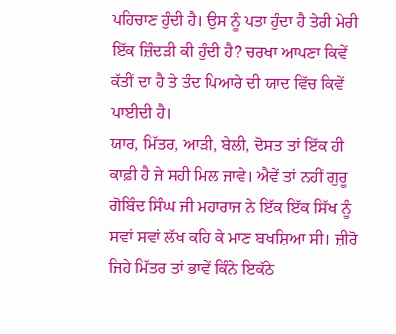ਪਹਿਚਾਣ ਹੁੰਦੀ ਹੈ। ਉਸ ਨੂੰ ਪਤਾ ਹੁੰਦਾ ਹੈ ਤੇਰੀ ਮੇਰੀ ਇੱਕ ਜ਼ਿੰਦੜੀ ਕੀ ਹੁੰਦੀ ਹੈ? ਚਰਖਾ ਆਪਣਾ ਕਿਵੇਂ ਕੱਤੀਂ ਦਾ ਹੈ ਤੇ ਤੰਦ ਪਿਆਰੇ ਦੀ ਯਾਦ ਵਿੱਚ ਕਿਵੇਂ ਪਾਈਦੀ ਹੈ।
ਯਾਰ, ਮਿੱਤਰ, ਆੜੀ, ਬੇਲੀ, ਦੋਸਤ ਤਾਂ ਇੱਕ ਹੀ ਕਾਫ਼ੀ ਹੈ ਜੇ ਸਹੀ ਮਿਲ ਜਾਵੇ। ਐਵੇਂ ਤਾਂ ਨਹੀਂ ਗੁਰੂ ਗੋਬਿੰਦ ਸਿੰਘ ਜੀ ਮਹਾਰਾਜ ਨੇ ਇੱਕ ਇੱਕ ਸਿੱਖ ਨੂੰ ਸਵਾਂ ਸਵਾਂ ਲੱਖ ਕਹਿ ਕੇ ਮਾਣ ਬਖਸ਼ਿਆ ਸੀ। ਜ਼ੀਰੋ ਜਿਹੇ ਮਿੱਤਰ ਤਾਂ ਭਾਵੇਂ ਕਿੰਨੇ ਇਕੱਠੇ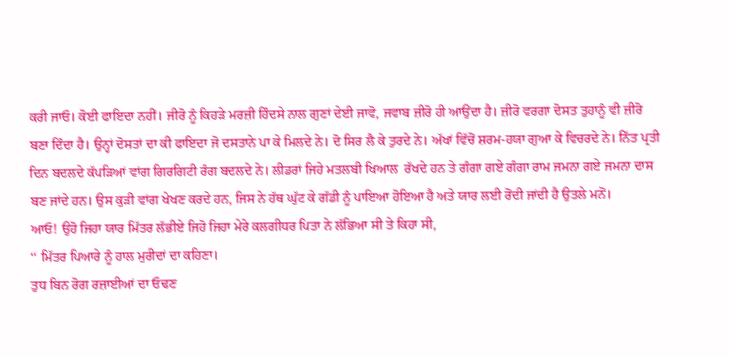ਕਰੀ ਜਾਓ। ਕੋਈ ਫਾਇਦਾ ਨਹੀਂ। ਜੀਰੋ ਨੂੰ ਕਿਹੜੇ ਮਰਜ਼ੀ ਹਿੰਦਸੇ ਨਾਲ ਗੁਣਾਂ ਦੇਈ ਜਾਵੋ, ਜਵਾਬ ਜ਼ੀਰੋ ਹੀ ਆਉਂਦਾ ਹੈ। ਜ਼ੀਰੋ ਵਰਗਾ ਦੋਸਤ ਤੁਹਾਨੂੰ ਵੀ ਜ਼ੀਰੋ ਬਣਾ ਦਿੰਦਾ ਹੈ। ਉਨ੍ਹਾਂ ਦੋਸਤਾਂ ਦਾ ਕੀ ਫਾਇਦਾ ਜੋ ਦਸਤਾਨੇ ਪਾ ਕੇ ਮਿਲਦੇ ਨੇ। ਦੋ ਸਿਰ ਲੈ ਕੇ ਤੁਰਦੇ ਨੇ। ਅੱਖਾਂ ਵਿੱਚੋਂ ਸ਼ਰਮ-ਹਯਾ ਗੁਆ ਕੇ ਵਿਚਰਦੇ ਨੇ। ਨਿੱਤ ਪ੍ਰਤੀ ਦਿਨ ਬਦਲਦੇ ਕੱਪੜਿਆਂ ਵਾਂਗ ਗਿਰਗਿਟੀ ਰੰਗ ਬਦਲਦੇ ਨੇ। ਲੀਡਰਾਂ ਜਿਹੇ ਮਤਲਬੀ ਖਿਆਲ  ਰੱਖਦੇ ਹਨ ਤੇ ਗੰਗਾ ਗਏ ਗੰਗਾ ਰਾਮ ਜਮਨਾ ਗਏ ਜਮਨਾ ਦਾਸ ਬਣ ਜਾਂਦੇ ਹਨ। ਉਸ ਕੁੜੀ ਵਾਂਗ ਖੇਖਣ ਕਰਦੇ ਹਨ, ਜਿਸ ਨੇ ਹੱਥ ਘੁੱਟ ਕੇ ਗੱਡੀ ਨੂੰ ਪਾਇਆ ਹੋਇਆ ਹੈ ਅਤੇ ਯਾਰ ਲਈ ਰੋਂਦੀ ਜਾਂਦੀ ਹੈ ਉਤਲੇ ਮਨੋਂ।
ਆਓ! ਉਹੋ ਜਿਹਾ ਯਾਰ ਮਿੱਤਰ ਲੱਭੀਏ ਜਿਹੋ ਜਿਹਾ ਮੇਰੇ ਕਲਗੀਧਰ ਪਿਤਾ ਨੇ ਲੱਭਿਆ ਸੀ ਤੇ ਕਿਹਾ ਸੀ,
‘‘ ਮਿੱਤਰ ਪਿਆਰੇ ਨੂੰ ਹਾਲ ਮੁਰੀਦਾਂ ਦਾ ਕਹਿਣਾ।
ਤੁਧ ਬਿਨ ਰੋਗ ਰਜ਼ਾਈਆਂ ਦਾ ਓਢਣ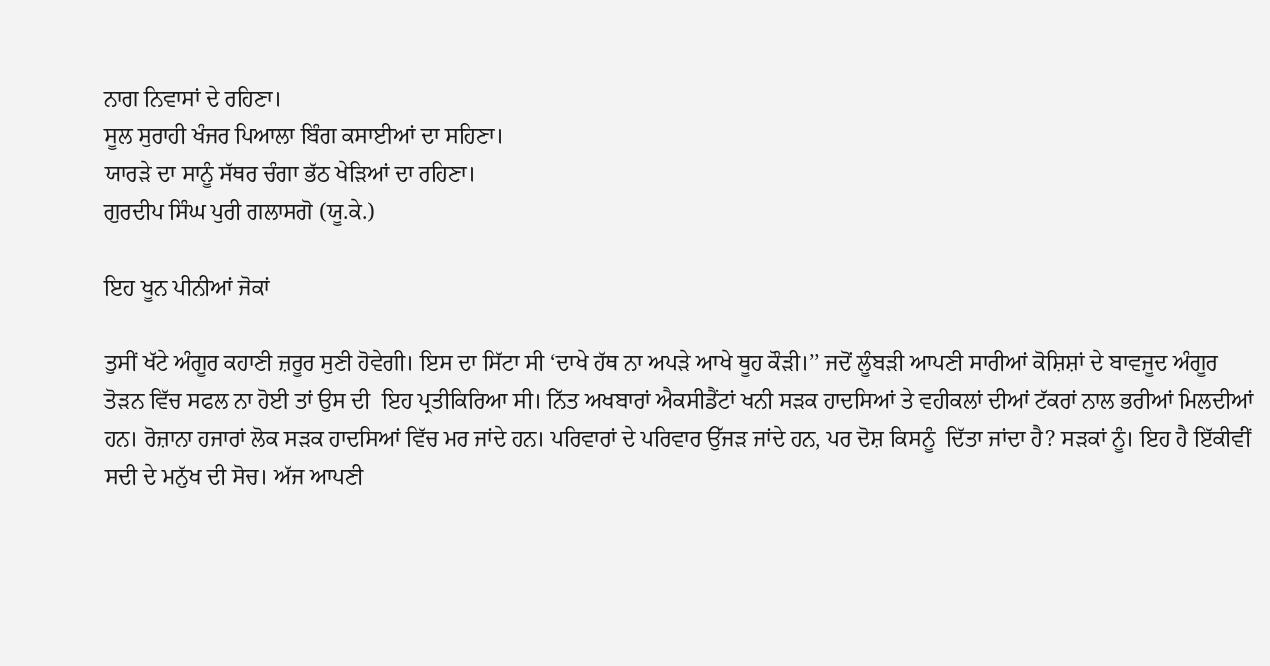ਨਾਗ ਨਿਵਾਸਾਂ ਦੇ ਰਹਿਣਾ।
ਸੂਲ ਸੁਰਾਹੀ ਖੰਜਰ ਪਿਆਲਾ ਬਿੰਗ ਕਸਾਈਆਂ ਦਾ ਸਹਿਣਾ।
ਯਾਰੜੇ ਦਾ ਸਾਨੂੰ ਸੱਥਰ ਚੰਗਾ ਭੱਠ ਖੇੜਿਆਂ ਦਾ ਰਹਿਣਾ।
ਗੁਰਦੀਪ ਸਿੰਘ ਪੁਰੀ ਗਲਾਸਗੋ (ਯੂ.ਕੇ.)

ਇਹ ਖੂਨ ਪੀਨੀਆਂ ਜੋਕਾਂ

ਤੁਸੀਂ ਖੱਟੇ ਅੰਗੂਰ ਕਹਾਣੀ ਜ਼ਰੂਰ ਸੁਣੀ ਹੋਵੇਗੀ। ਇਸ ਦਾ ਸਿੱਟਾ ਸੀ ‘ਦਾਖੇ ਹੱਥ ਨਾ ਅਪੜੇ ਆਖੇ ਥੂਹ ਕੌੜੀ।’’ ਜਦੋਂ ਲੂੰਬੜੀ ਆਪਣੀ ਸਾਰੀਆਂ ਕੋਸ਼ਿਸ਼ਾਂ ਦੇ ਬਾਵਜੂਦ ਅੰਗੂਰ ਤੋੜਨ ਵਿੱਚ ਸਫਲ ਨਾ ਹੋਈ ਤਾਂ ਉਸ ਦੀ  ਇਹ ਪ੍ਰਤੀਕਿਰਿਆ ਸੀ। ਨਿੱਤ ਅਖਬਾਰਾਂ ਐਕਸੀਡੈਂਟਾਂ ਖਨੀ ਸੜਕ ਹਾਦਸਿਆਂ ਤੇ ਵਹੀਕਲਾਂ ਦੀਆਂ ਟੱਕਰਾਂ ਨਾਲ ਭਰੀਆਂ ਮਿਲਦੀਆਂ ਹਨ। ਰੋਜ਼ਾਨਾ ਹਜਾਰਾਂ ਲੋਕ ਸੜਕ ਹਾਦਸਿਆਂ ਵਿੱਚ ਮਰ ਜਾਂਦੇ ਹਨ। ਪਰਿਵਾਰਾਂ ਦੇ ਪਰਿਵਾਰ ਉੱਜੜ ਜਾਂਦੇ ਹਨ, ਪਰ ਦੋਸ਼ ਕਿਸਨੂੰ  ਦਿੱਤਾ ਜਾਂਦਾ ਹੈ? ਸੜਕਾਂ ਨੂੰ। ਇਹ ਹੈ ਇੱਕੀਵਂੀਂ ਸਦੀ ਦੇ ਮਨੁੱਖ ਦੀ ਸੋਚ। ਅੱਜ ਆਪਣੀ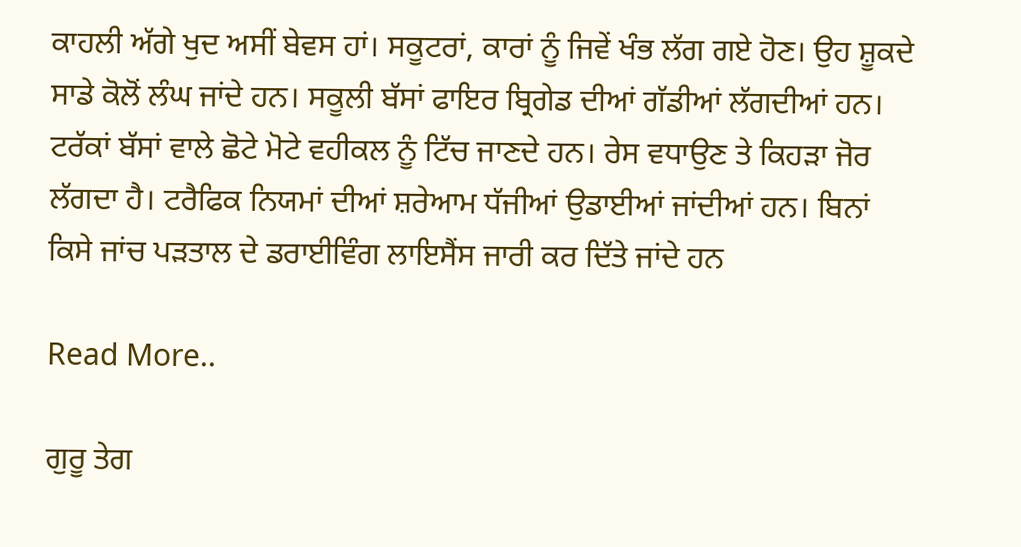ਕਾਹਲੀ ਅੱਗੇ ਖੁਦ ਅਸੀਂ ਬੇਵਸ ਹਾਂ। ਸਕੂਟਰਾਂ, ਕਾਰਾਂ ਨੂੰ ਜਿਵੇਂ ਖੰਭ ਲੱਗ ਗਏ ਹੋਣ। ਉਹ ਸ਼ੂਕਦੇ ਸਾਡੇ ਕੋਲੋਂ ਲੰਘ ਜਾਂਦੇ ਹਨ। ਸਕੂਲੀ ਬੱਸਾਂ ਫਾਇਰ ਬ੍ਰਿਗੇਡ ਦੀਆਂ ਗੱਡੀਆਂ ਲੱਗਦੀਆਂ ਹਨ। ਟਰੱਕਾਂ ਬੱਸਾਂ ਵਾਲੇ ਛੋਟੇ ਮੋਟੇ ਵਹੀਕਲ ਨੂੰ ਟਿੱਚ ਜਾਣਦੇ ਹਨ। ਰੇਸ ਵਧਾਉਣ ਤੇ ਕਿਹੜਾ ਜੋਰ ਲੱਗਦਾ ਹੈ। ਟਰੈਫਿਕ ਨਿਯਮਾਂ ਦੀਆਂ ਸ਼ਰੇਆਮ ਧੱਜੀਆਂ ਉਡਾਈਆਂ ਜਾਂਦੀਆਂ ਹਨ। ਬਿਨਾਂ ਕਿਸੇ ਜਾਂਚ ਪੜਤਾਲ ਦੇ ਡਰਾਈਵਿੰਗ ਲਾਇਸੈਂਸ ਜਾਰੀ ਕਰ ਦਿੱਤੇ ਜਾਂਦੇ ਹਨ

Read More..

ਗੁਰੂ ਤੇਗ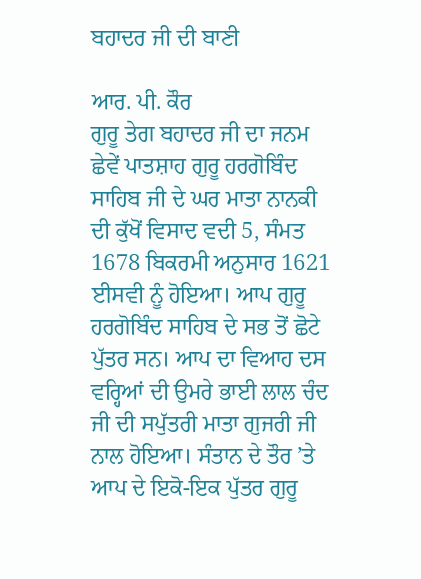ਬਹਾਦਰ ਜੀ ਦੀ ਬਾਣੀ

ਆਰ. ਪੀ. ਕੌਰ
ਗੁਰੂ ਤੇਗ ਬਹਾਦਰ ਜੀ ਦਾ ਜਨਮ ਛੇਵੇਂ ਪਾਤਸ਼ਾਹ ਗੁਰੂ ਹਰਗੋਬਿੰਦ ਸਾਹਿਬ ਜੀ ਦੇ ਘਰ ਮਾਤਾ ਨਾਨਕੀ ਦੀ ਕੁੱਖੋਂ ਵਿਸਾਦ ਵਦੀ 5, ਸੰਮਤ 1678 ਬਿਕਰਮੀ ਅਨੁਸਾਰ 1621 ਈਸਵੀ ਨੂੰ ਹੋਇਆ। ਆਪ ਗੁਰੂ ਹਰਗੋਬਿੰਦ ਸਾਹਿਬ ਦੇ ਸਭ ਤੋਂ ਛੋਟੇ ਪੁੱਤਰ ਸਨ। ਆਪ ਦਾ ਵਿਆਹ ਦਸ ਵਰ੍ਹਿਆਂ ਦੀ ਉਮਰੇ ਭਾਈ ਲਾਲ ਚੰਦ ਜੀ ਦੀ ਸਪੁੱਤਰੀ ਮਾਤਾ ਗੁਜਰੀ ਜੀ ਨਾਲ ਹੋਇਆ। ਸੰਤਾਨ ਦੇ ਤੌਰ ’ਤੇ ਆਪ ਦੇ ਇਕੋ-ਇਕ ਪੁੱਤਰ ਗੁਰੂ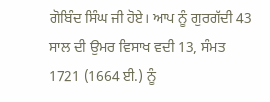ਗੋਬਿੰਦ ਸਿੰਘ ਜੀ ਹੋਏ। ਆਪ ਨੂੰ ਗੁਰਗੱਦੀ 43 ਸਾਲ ਦੀ ਉਮਰ ਵਿਸਾਖ ਵਦੀ 13, ਸੰਮਤ 1721 (1664 ਈ.) ਨੂੰ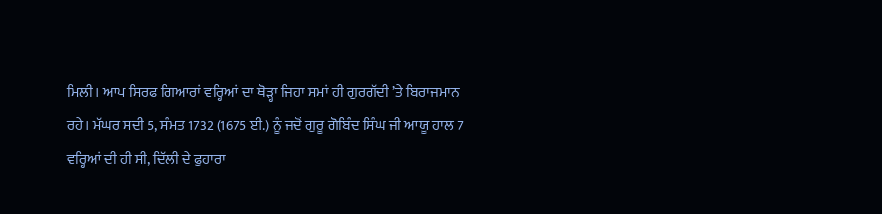ਮਿਲੀ। ਆਪ ਸਿਰਫ ਗਿਆਰਾਂ ਵਰ੍ਹਿਆਂ ਦਾ ਥੋੜ੍ਹਾ ਜਿਹਾ ਸਮਾਂ ਹੀ ਗੁਰਗੱਦੀ ’ਤੇ ਬਿਰਾਜਮਾਨ ਰਹੇ। ਮੱਘਰ ਸਦੀ 5, ਸੰਮਤ 1732 (1675 ਈ.) ਨੂੰ ਜਦੋਂ ਗੁਰੂ ਗੋਬਿੰਦ ਸਿੰਘ ਜੀ ਆਯੂ ਹਾਲ 7 ਵਰ੍ਹਿਆਂ ਦੀ ਹੀ ਸੀ, ਦਿੱਲੀ ਦੇ ਫੁਹਾਰਾ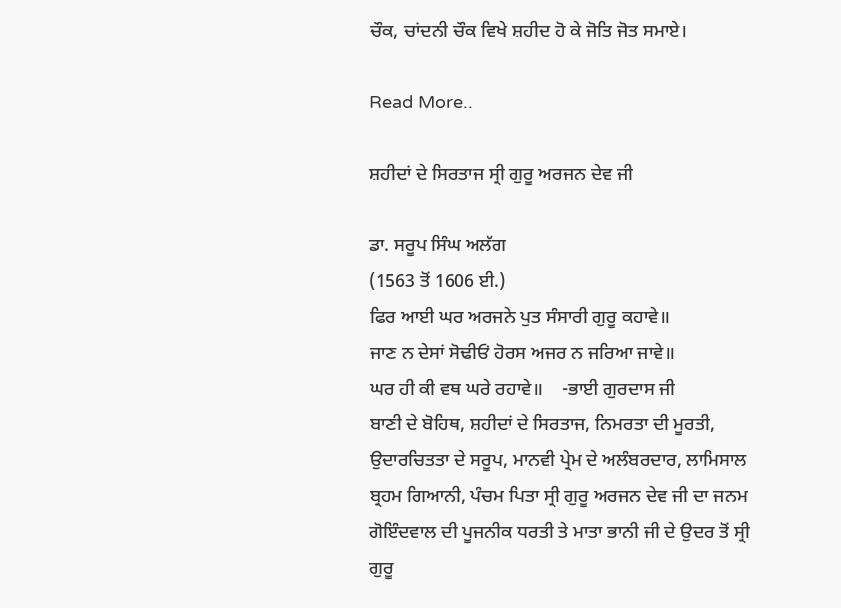ਚੌਕ, ਚਾਂਦਨੀ ਚੌਕ ਵਿਖੇ ਸ਼ਹੀਦ ਹੋ ਕੇ ਜੋਤਿ ਜੋਤ ਸਮਾਏ।

Read More..

ਸ਼ਹੀਦਾਂ ਦੇ ਸਿਰਤਾਜ ਸ੍ਰੀ ਗੁਰੂ ਅਰਜਨ ਦੇਵ ਜੀ

ਡਾ. ਸਰੂਪ ਸਿੰਘ ਅਲੱਗ
(1563 ਤੋਂ 1606 ਈ.)
ਫਿਰ ਆਈ ਘਰ ਅਰਜਨੇ ਪੁਤ ਸੰਸਾਰੀ ਗੁਰੂ ਕਹਾਵੇ॥
ਜਾਣ ਨ ਦੇਸਾਂ ਸੋਢੀਓਂ ਹੋਰਸ ਅਜਰ ਨ ਜਰਿਆ ਜਾਵੇ॥
ਘਰ ਹੀ ਕੀ ਵਥ ਘਰੇ ਰਹਾਵੇ॥    -ਭਾਈ ਗੁਰਦਾਸ ਜੀ
ਬਾਣੀ ਦੇ ਬੋਹਿਥ, ਸ਼ਹੀਦਾਂ ਦੇ ਸਿਰਤਾਜ, ਨਿਮਰਤਾ ਦੀ ਮੂਰਤੀ, ਉਦਾਰਚਿਤਤਾ ਦੇ ਸਰੂਪ, ਮਾਨਵੀ ਪ੍ਰੇਮ ਦੇ ਅਲੰਬਰਦਾਰ, ਲਾਮਿਸਾਲ ਬ੍ਰਹਮ ਗਿਆਨੀ, ਪੰਚਮ ਪਿਤਾ ਸ੍ਰੀ ਗੁਰੂ ਅਰਜਨ ਦੇਵ ਜੀ ਦਾ ਜਨਮ ਗੋਇੰਦਵਾਲ ਦੀ ਪੂਜਨੀਕ ਧਰਤੀ ਤੇ ਮਾਤਾ ਭਾਨੀ ਜੀ ਦੇ ਉਦਰ ਤੋਂ ਸ੍ਰੀ ਗੁਰੂ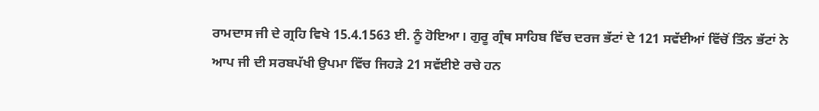ਰਾਮਦਾਸ ਜੀ ਦੇ ਗ੍ਰਹਿ ਵਿਖੇ 15.4.1563 ਈ. ਨੂੰ ਹੋਇਆ। ਗੁਰੂ ਗ੍ਰੰਥ ਸਾਹਿਬ ਵਿੱਚ ਦਰਜ ਭੱਟਾਂ ਦੇ 121 ਸਵੱਈਆਂ ਵਿੱਚੋਂ ਤਿੰਨ ਭੱਟਾਂ ਨੇ ਆਪ ਜੀ ਦੀ ਸਰਬਪੱਖੀ ਉਪਮਾ ਵਿੱਚ ਜਿਹੜੇ 21 ਸਵੱਈਏ ਰਚੇ ਹਨ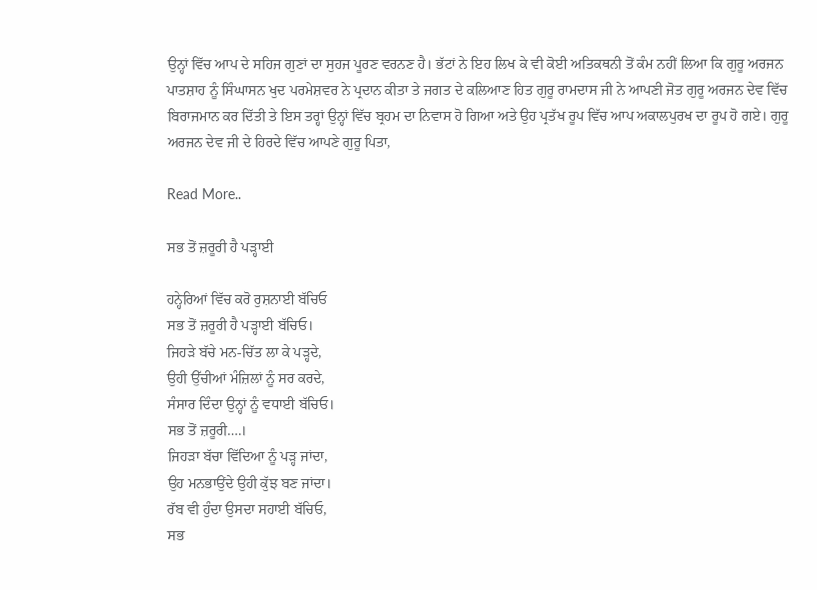ਉਨ੍ਹਾਂ ਵਿੱਚ ਆਪ ਦੇ ਸਹਿਜ ਗੁਣਾਂ ਦਾ ਸੁਹਜ ਪੂਰਣ ਵਰਨਣ ਹੈ। ਭੱਟਾਂ ਨੇ ਇਹ ਲਿਖ ਕੇ ਵੀ ਕੋਈ ਅਤਿਕਥਨੀ ਤੋਂ ਕੰਮ ਨਹੀਂ ਲਿਆ ਕਿ ਗੁਰੂ ਅਰਜਨ ਪਾਤਸ਼ਾਹ ਨੂੰ ਸਿੰਘਾਸਨ ਖੁਦ ਪਰਮੇਸ਼ਵਰ ਨੇ ਪ੍ਰਦਾਨ ਕੀਤਾ ਤੇ ਜਗਤ ਦੇ ਕਲਿਆਣ ਹਿਤ ਗੁਰੂ ਰਾਮਦਾਸ ਜੀ ਨੇ ਆਪਣੀ ਜੋਤ ਗੁਰੂ ਅਰਜਨ ਦੇਵ ਵਿੱਚ ਬਿਰਾਜਮਾਨ ਕਰ ਦਿੱਤੀ ਤੇ ਇਸ ਤਰ੍ਹਾਂ ਉਨ੍ਹਾਂ ਵਿੱਚ ਬ੍ਰਹਮ ਦਾ ਨਿਵਾਸ ਹੋ ਗਿਆ ਅਤੇ ਉਹ ਪ੍ਰਤੱਖ ਰੂਪ ਵਿੱਚ ਆਪ ਅਕਾਲਪੁਰਖ ਦਾ ਰੂਪ ਹੋ ਗਏ। ਗੁਰੂ ਅਰਜਨ ਦੇਵ ਜੀ ਦੇ ਹਿਰਦੇ ਵਿੱਚ ਆਪਣੇ ਗੁਰੂ ਪਿਤਾ,

Read More..

ਸਭ ਤੋਂ ਜ਼ਰੂਰੀ ਹੈ ਪੜ੍ਹਾਈ

ਹਨ੍ਹੇਰਿਆਂ ਵਿੱਚ ਕਰੋ ਰੁਸ਼ਨਾਈ ਬੱਚਿਓ
ਸਭ ਤੋਂ ਜ਼ਰੂਰੀ ਹੈ ਪੜ੍ਹਾਈ ਬੱਚਿਓ।
ਜਿਹੜੇ ਬੱਚੇ ਮਨ-ਚਿੱਤ ਲਾ ਕੇ ਪੜ੍ਹਦੇ,
ਉਹੀ ਉੱਚੀਆਂ ਮੰਜ਼ਿਲਾਂ ਨੂੰ ਸਰ ਕਰਦੇ,
ਸੰਸਾਰ ਦਿੰਦਾ ਉਨ੍ਹਾਂ ਨੂੰ ਵਧਾਈ ਬੱਚਿਓ।
ਸਭ ਤੋਂ ਜ਼ਰੂਰੀ….।
ਜਿਹੜਾ ਬੱਚਾ ਵਿੱਦਿਆ ਨੂੰ ਪੜ੍ਹ ਜਾਂਦਾ,
ਉਹ ਮਨਭਾਉਂਦੇ ਉਹੀ ਕੁੱਝ ਬਣ ਜਾਂਦਾ।
ਰੱਬ ਵੀ ਹੁੰਦਾ ਉਸਦਾ ਸਹਾਈ ਬੱਚਿਓ,
ਸਭ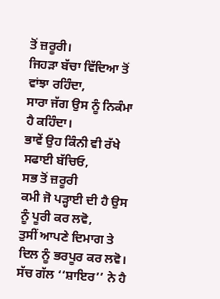ਤੋਂ ਜ਼ਰੂਰੀ।
ਜਿਹੜਾ ਬੱਚਾ ਵਿੱਦਿਆ ਤੋਂ ਵਾਂਝਾ ਰਹਿੰਦਾ,
ਸਾਰਾ ਜੱਗ ਉਸ ਨੂੰ ਨਿਕੰਮਾ ਹੈ ਕਹਿੰਦਾ।
ਭਾਵੇਂ ਉਹ ਕਿੰਨੀ ਵੀ ਰੱਖੇ ਸਫਾਈ ਬੱਚਿਓ,
ਸਭ ਤੋਂ ਜ਼ਰੂਰੀ
ਕਮੀ ਜੋ ਪੜ੍ਹਾਈ ਦੀ ਹੈ ਉਸ ਨੂੰ ਪੂਰੀ ਕਰ ਲਵੋ,
ਤੁਸੀਂ ਆਪਣੇ ਦਿਮਾਗ ਤੇ ਦਿਲ ਨੂੰ ਭਰਪੂਰ ਕਰ ਲਵੋ।
ਸੱਚ ਗੱਲ ‘‘ਸ਼ਾਇਰ’’ ਨੇ ਹੈ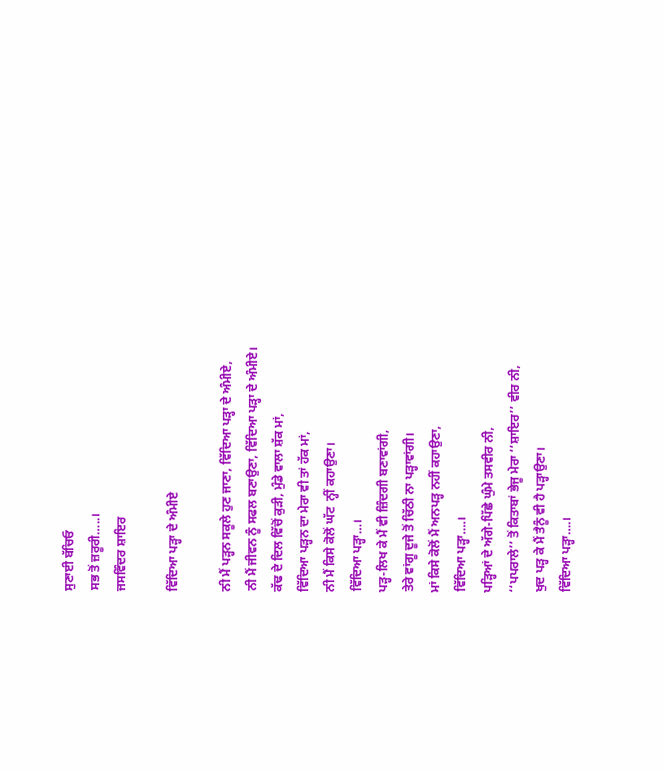ਸੁਣਾਈ ਬੱਚਿਓ
ਸਭ ਤੋਂ ਜ਼ਰੂਰੀ…..।
ਜਸਵਿੰਦਰ ਸ਼ਾਇਰ

ਵਿੱਦਿਆ ਪੜ੍ਹਾ ਦੇ ਅੰਮੀਏ

ਨੀ ਮੈਂ ਪੜ੍ਹਨ ਸਕੂਲੇ ਹੁਣ ਜਾਣਾ, ਵਿੱਦਿਆ ਪੜ੍ਹਾ ਦੇ ਅੰਮੀਏ,
ਨੀ ਮੈਂ ਜੀਵਨ ਨੂੰ ਸਫਲ ਬਣਾਉਣਾ, ਵਿੱਦਿਆ ਪੜ੍ਹਾ ਦੇ ਅੰਮੀਏ।
ਕੱਢ ਦੇ ਦਿਲ ਵਿੱਚੋਂ ਕੁੜੀ, ਮੁੰਡੇ ਵਾਲਾ ਸ਼ੱਕ ਮਾਂ,
ਵਿੱਦਿਆ ਪੜ੍ਹਨ ਦਾ ਮੇਰਾ ਵੀ ਤਾਂ ਹੱਕ ਮਾਂ,
ਨੀ ਮੈਂ ਕਿਸੇ ਕੋਲੋਂ ਘੱਟ  ਨ੍ਹੀਂ ਕਹਾਉਣਾ।
ਵਿੱਦਿਆ ਪੜ੍ਹਾ…।
ਪੜ੍ਹ-ਲਿਖ ਕੇ ਮੈਂ ਵੀ ਜ਼ਿੰਦਗੀ ਬਣਾਵਾਂਗੀ,
ਤੇਰੇ ਵਾਂਗੂ ਦੂਜੇ ਤੋਂ ਚਿੱਠੀ ਨਾ ਪੜ੍ਹਾਵਾਂਗੀ।
ਮਾਂ ਕਿਸੇ ਕੋਲੋਂ ਮੈਂ ਅਨਪੜ੍ਹ ਨਹੀਂ ਕਹਾਉਣਾ,
ਵਿੱਦਿਆ ਪੜ੍ਹਾ….।
ਪੜ੍ਹਿਆਂ ਦੇ ਅੱਗੇ-ਪਿੱਛੇ ਘੁੰਮੇ ਤਸਵੀਰ ਨੀ,
‘‘ਪਪਰਾਲੇ’’ ਤੋਂ ਕਿਤਾਬਾਂ ਭੇਜੂ ਮੇਰਾ ‘‘ਸ਼ਾਇਰ’’ ਵੀਰ ਨੀ,
ਖੁਦ ਪੜ੍ਹ ਕੇ ਮੈਂ ਤੈਨੂੰ ਵੀ ਹੈ ਪੜ੍ਹਾਉਣਾ।
ਵਿੱਦਿਆ ਪੜ੍ਹਾ….।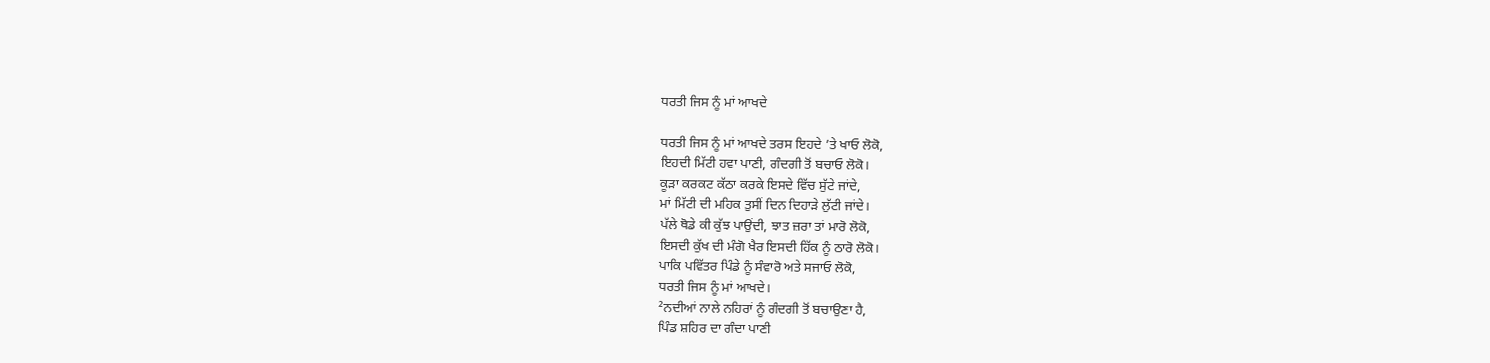ਧਰਤੀ ਜਿਸ ਨੂੰ ਮਾਂ ਆਖਦੇ

ਧਰਤੀ ਜਿਸ ਨੂੰ ਮਾਂ ਆਖਦੇ ਤਰਸ ਇਹਦੇ ’ਤੇ ਖਾਓ ਲੋਕੋ,
ਇਹਦੀ ਮਿੱਟੀ ਹਵਾ ਪਾਣੀ, ਗੰਦਗੀ ਤੋਂ ਬਚਾਓ ਲੋਕੋ।
ਕੂੜਾ ਕਰਕਟ ਕੱਠਾ ਕਰਕੇ ਇਸਦੇ ਵਿੱਚ ਸੁੱਟੇ ਜਾਂਦੇ,
ਮਾਂ ਮਿੱਟੀ ਦੀ ਮਹਿਕ ਤੁਸੀਂ ਦਿਨ ਦਿਹਾੜੇ ਲੁੱਟੀ ਜਾਂਦੇ।
ਪੱਲੇ ਥੋਡੇ ਕੀ ਕੁੱਝ ਪਾਉਂਦੀ, ਝਾਤ ਜ਼ਰਾ ਤਾਂ ਮਾਰੋ ਲੋਕੋ,
ਇਸਦੀ ਕੁੱਖ ਦੀ ਮੰਗੋ ਖੈਰ ਇਸਦੀ ਹਿੱਕ ਨੂੰ ਠਾਰੋ ਲੋਕੋ।
ਪਾਕਿ ਪਵਿੱਤਰ ਪਿੰਡੇ ਨੂੰ ਸੰਵਾਰੋ ਅਤੇ ਸਜਾਓ ਲੋਕੋ,
ਧਰਤੀ ਜਿਸ ਨੂੰ ਮਾਂ ਆਖਦੇ।
²ਨਦੀਆਂ ਨਾਲੇ ਨਹਿਰਾਂ ਨੂੰ ਗੰਦਗੀ ਤੋਂ ਬਚਾਉਣਾ ਹੈ,
ਪਿੰਡ ਸ਼ਹਿਰ ਦਾ ਗੰਦਾ ਪਾਣੀ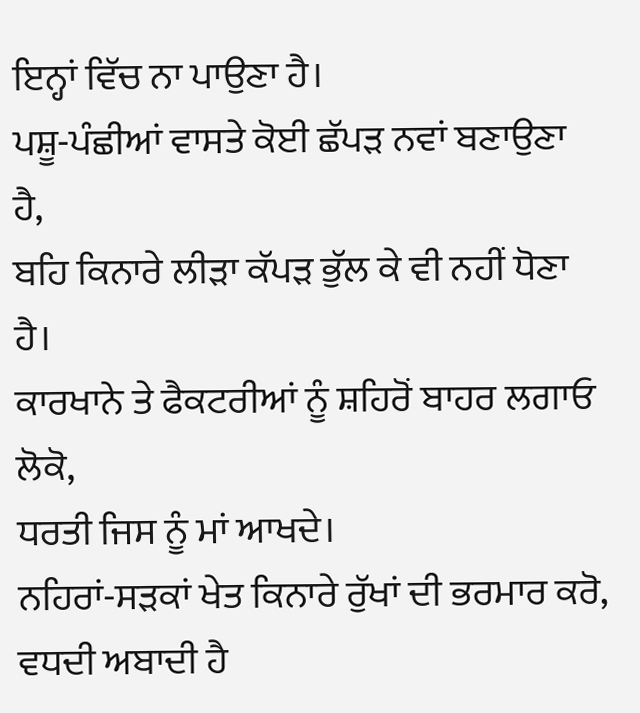ਇਨ੍ਹਾਂ ਵਿੱਚ ਨਾ ਪਾਉਣਾ ਹੈ।
ਪਸ਼ੂ-ਪੰਛੀਆਂ ਵਾਸਤੇ ਕੋਈ ਛੱਪੜ ਨਵਾਂ ਬਣਾਉਣਾ ਹੈ,
ਬਹਿ ਕਿਨਾਰੇ ਲੀੜਾ ਕੱਪੜ ਭੁੱਲ ਕੇ ਵੀ ਨਹੀਂ ਧੋਣਾ ਹੈ।
ਕਾਰਖਾਨੇ ਤੇ ਫੈਕਟਰੀਆਂ ਨੂੰ ਸ਼ਹਿਰੋਂ ਬਾਹਰ ਲਗਾਓ ਲੋਕੋ,
ਧਰਤੀ ਜਿਸ ਨੂੰ ਮਾਂ ਆਖਦੇ।
ਨਹਿਰਾਂ-ਸੜਕਾਂ ਖੇਤ ਕਿਨਾਰੇ ਰੁੱਖਾਂ ਦੀ ਭਰਮਾਰ ਕਰੋ,
ਵਧਦੀ ਅਬਾਦੀ ਹੈ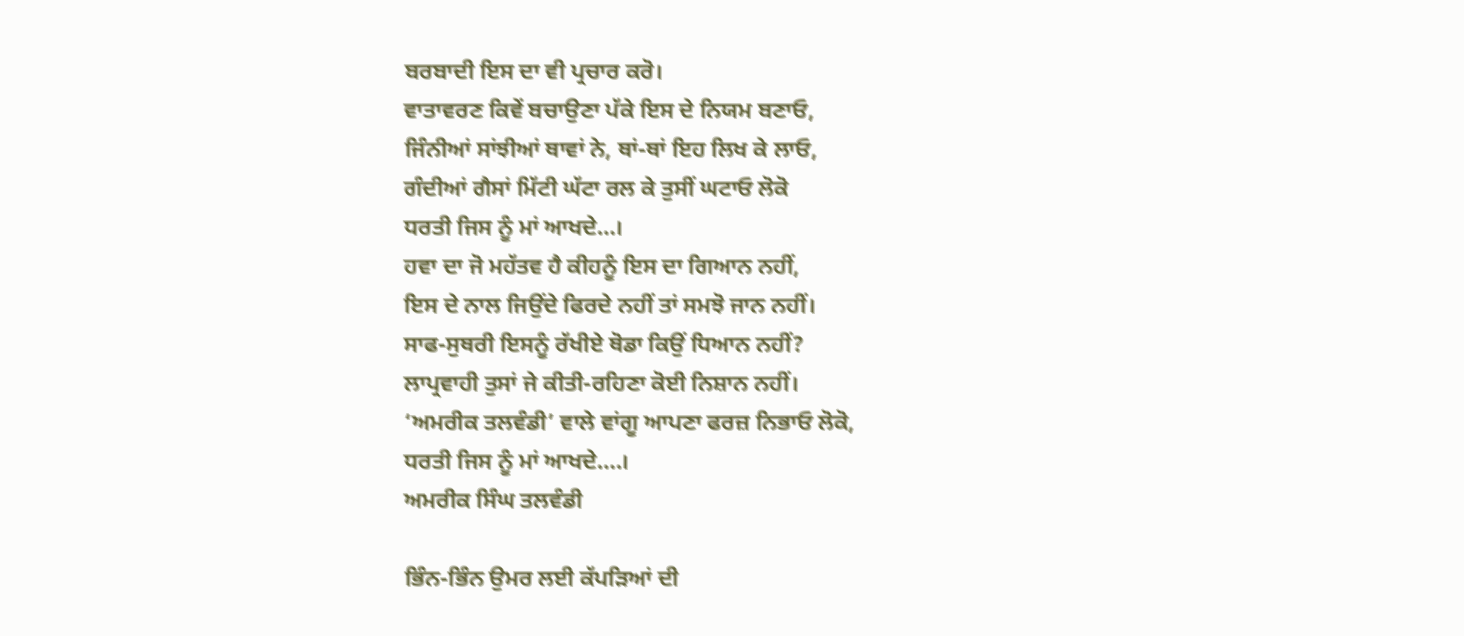ਬਰਬਾਦੀ ਇਸ ਦਾ ਵੀ ਪ੍ਰਚਾਰ ਕਰੋ।
ਵਾਤਾਵਰਣ ਕਿਵੇਂ ਬਚਾਉਣਾ ਪੱਕੇ ਇਸ ਦੇ ਨਿਯਮ ਬਣਾਓ,
ਜਿੰਨੀਆਂ ਸਾਂਝੀਆਂ ਥਾਵਾਂ ਨੇ, ਥਾਂ-ਥਾਂ ਇਹ ਲਿਖ ਕੇ ਲਾਓ,
ਗੰਦੀਆਂ ਗੈਸਾਂ ਮਿੱਟੀ ਘੱਟਾ ਰਲ ਕੇ ਤੁਸੀਂ ਘਟਾਓ ਲੋਕੋ
ਧਰਤੀ ਜਿਸ ਨੂੰ ਮਾਂ ਆਖਦੇ…।
ਹਵਾ ਦਾ ਜੋ ਮਹੱਤਵ ਹੈ ਕੀਹਨੂੰ ਇਸ ਦਾ ਗਿਆਨ ਨਹੀਂ,
ਇਸ ਦੇ ਨਾਲ ਜਿਉਂਦੇ ਫਿਰਦੇ ਨਹੀਂ ਤਾਂ ਸਮਝੋ ਜਾਨ ਨਹੀਂ।
ਸਾਫ-ਸੁਥਰੀ ਇਸਨੂੰ ਰੱਖੀਏ ਥੋਡਾ ਕਿਉਂ ਧਿਆਨ ਨਹੀਂ?
ਲਾਪ੍ਰਵਾਹੀ ਤੁਸਾਂ ਜੇ ਕੀਤੀ-ਰਹਿਣਾ ਕੋਈ ਨਿਸ਼ਾਨ ਨਹੀਂ।
‘ਅਮਰੀਕ ਤਲਵੰਡੀ’ ਵਾਲੇ ਵਾਂਗੂ ਆਪਣਾ ਫਰਜ਼ ਨਿਭਾਓ ਲੋਕੋ,
ਧਰਤੀ ਜਿਸ ਨੂੰ ਮਾਂ ਆਖਦੇ….।
ਅਮਰੀਕ ਸਿੰਘ ਤਲਵੰਡੀ

ਭਿੰਨ-ਭਿੰਨ ਉਮਰ ਲਈ ਕੱਪੜਿਆਂ ਦੀ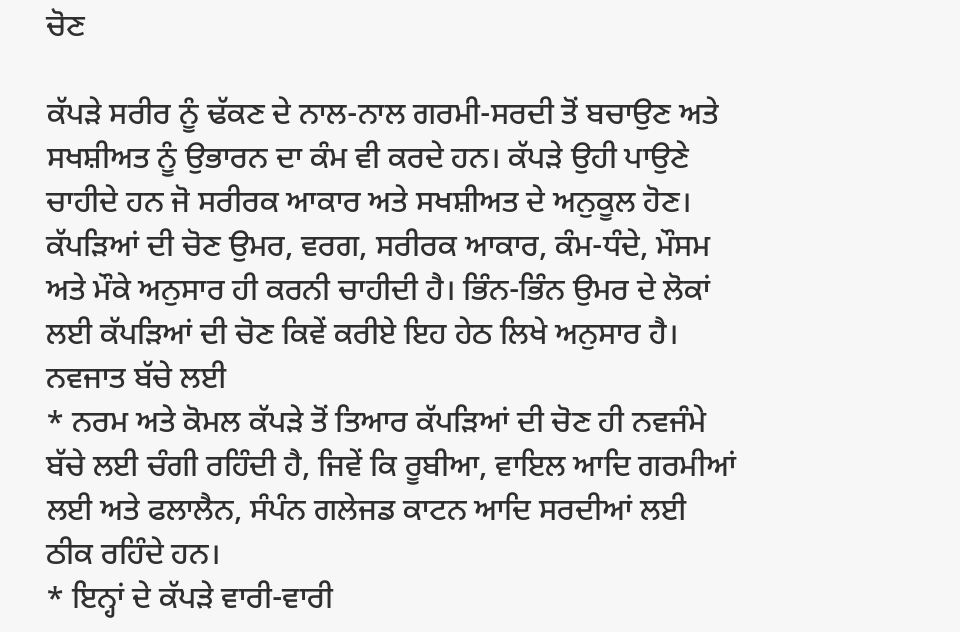ਚੋਣ

ਕੱਪੜੇ ਸਰੀਰ ਨੂੰ ਢੱਕਣ ਦੇ ਨਾਲ-ਨਾਲ ਗਰਮੀ-ਸਰਦੀ ਤੋਂ ਬਚਾਉਣ ਅਤੇ ਸਖਸ਼ੀਅਤ ਨੂੰ ਉਭਾਰਨ ਦਾ ਕੰਮ ਵੀ ਕਰਦੇ ਹਨ। ਕੱਪੜੇ ਉਹੀ ਪਾਉਣੇ ਚਾਹੀਦੇ ਹਨ ਜੋ ਸਰੀਰਕ ਆਕਾਰ ਅਤੇ ਸਖਸ਼ੀਅਤ ਦੇ ਅਨੁਕੂਲ ਹੋਣ। ਕੱਪੜਿਆਂ ਦੀ ਚੋਣ ਉਮਰ, ਵਰਗ, ਸਰੀਰਕ ਆਕਾਰ, ਕੰਮ-ਧੰਦੇ, ਮੌਸਮ ਅਤੇ ਮੌਕੇ ਅਨੁਸਾਰ ਹੀ ਕਰਨੀ ਚਾਹੀਦੀ ਹੈ। ਭਿੰਨ-ਭਿੰਨ ਉਮਰ ਦੇ ਲੋਕਾਂ ਲਈ ਕੱਪੜਿਆਂ ਦੀ ਚੋਣ ਕਿਵੇਂ ਕਰੀਏ ਇਹ ਹੇਠ ਲਿਖੇ ਅਨੁਸਾਰ ਹੈ।
ਨਵਜਾਤ ਬੱਚੇ ਲਈ
* ਨਰਮ ਅਤੇ ਕੋਮਲ ਕੱਪੜੇ ਤੋਂ ਤਿਆਰ ਕੱਪੜਿਆਂ ਦੀ ਚੋਣ ਹੀ ਨਵਜੰਮੇ ਬੱਚੇ ਲਈ ਚੰਗੀ ਰਹਿੰਦੀ ਹੈ, ਜਿਵੇਂ ਕਿ ਰੂਬੀਆ, ਵਾਇਲ ਆਦਿ ਗਰਮੀਆਂ ਲਈ ਅਤੇ ਫਲਾਲੈਨ, ਸੰਪੰਨ ਗਲੇਜਡ ਕਾਟਨ ਆਦਿ ਸਰਦੀਆਂ ਲਈ ਠੀਕ ਰਹਿੰਦੇ ਹਨ।
* ਇਨ੍ਹਾਂ ਦੇ ਕੱਪੜੇ ਵਾਰੀ-ਵਾਰੀ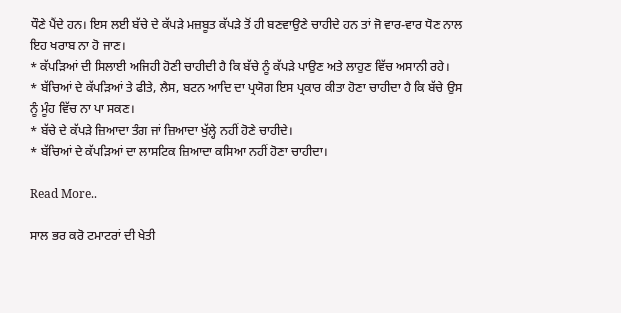ਧੌਣੇ ਪੈਂਦੇ ਹਨ। ਇਸ ਲਈ ਬੱਚੇ ਦੇ ਕੱਪੜੇ ਮਜ਼ਬੂਤ ਕੱਪੜੇ ਤੋਂ ਹੀ ਬਣਵਾਉਣੇ ਚਾਹੀਦੇ ਹਨ ਤਾਂ ਜੋ ਵਾਰ-ਵਾਰ ਧੋਣ ਨਾਲ ਇਹ ਖਰਾਬ ਨਾ ਹੋ ਜਾਣ।
* ਕੱਪੜਿਆਂ ਦੀ ਸਿਲਾਈ ਅਜਿਹੀ ਹੋਣੀ ਚਾਹੀਦੀ ਹੈ ਕਿ ਬੱਚੇ ਨੂੰ ਕੱਪੜੇ ਪਾਉਣ ਅਤੇ ਲਾਹੁਣ ਵਿੱਚ ਅਸਾਨੀ ਰਹੇ।
* ਬੱਚਿਆਂ ਦੇ ਕੱਪੜਿਆਂ ਤੇ ਫੀਤੇ, ਲੈਸ, ਬਟਨ ਆਦਿ ਦਾ ਪ੍ਰਯੋਗ ਇਸ ਪ੍ਰਕਾਰ ਕੀਤਾ ਹੋਣਾ ਚਾਹੀਦਾ ਹੈ ਕਿ ਬੱਚੇ ਉਸ ਨੂੰ ਮੂੰਹ ਵਿੱਚ ਨਾ ਪਾ ਸਕਣ।
* ਬੱਚੇ ਦੇ ਕੱਪੜੇ ਜ਼ਿਆਦਾ ਤੰਗ ਜਾਂ ਜ਼ਿਆਦਾ ਖੁੱਲ੍ਹੇ ਨਹੀਂ ਹੋਣੇ ਚਾਹੀਦੇ।
* ਬੱਚਿਆਂ ਦੇ ਕੱਪੜਿਆਂ ਦਾ ਲਾਸਟਿਕ ਜ਼ਿਆਦਾ ਕਸਿਆ ਨਹੀਂ ਹੋਣਾ ਚਾਹੀਦਾ।

Read More..

ਸਾਲ ਭਰ ਕਰੋ ਟਮਾਟਰਾਂ ਦੀ ਖੇਤੀ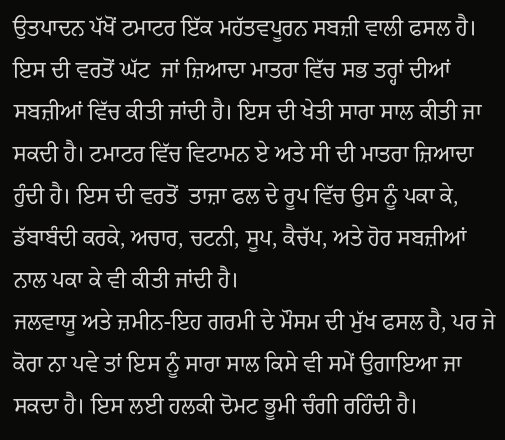ਉਤਪਾਦਨ ਪੱਖੋਂ ਟਮਾਟਰ ਇੱਕ ਮਹੱਤਵਪੂਰਨ ਸਬਜ਼ੀ ਵਾਲੀ ਫਸਲ ਹੈ। ਇਸ ਦੀ ਵਰਤੋਂ ਘੱਟ  ਜਾਂ ਜ਼ਿਆਦਾ ਮਾਤਰਾ ਵਿੱਚ ਸਭ ਤਰ੍ਹਾਂ ਦੀਆਂ ਸਬਜ਼ੀਆਂ ਵਿੱਚ ਕੀਤੀ ਜਾਂਦੀ ਹੈ। ਇਸ ਦੀ ਖੇਤੀ ਸਾਰਾ ਸਾਲ ਕੀਤੀ ਜਾ ਸਕਦੀ ਹੈ। ਟਮਾਟਰ ਵਿੱਚ ਵਿਟਾਮਨ ਏ ਅਤੇ ਸੀ ਦੀ ਮਾਤਰਾ ਜ਼ਿਆਦਾ ਹੁੰਦੀ ਹੈ। ਇਸ ਦੀ ਵਰਤੋਂ  ਤਾਜ਼ਾ ਫਲ ਦੇ ਰੂਪ ਵਿੱਚ ਉਸ ਨੂੰ ਪਕਾ ਕੇ, ਡੱਬਾਬੰਦੀ ਕਰਕੇ, ਅਚਾਰ, ਚਟਨੀ, ਸੂਪ, ਕੈਚੱਪ, ਅਤੇ ਹੋਰ ਸਬਜ਼ੀਆਂ  ਨਾਲ ਪਕਾ ਕੇ ਵੀ ਕੀਤੀ ਜਾਂਦੀ ਹੈ।
ਜਲਵਾਯੂ ਅਤੇ ਜ਼ਮੀਨ-ਇਹ ਗਰਮੀ ਦੇ ਮੌਸਮ ਦੀ ਮੁੱਖ ਫਸਲ ਹੈ, ਪਰ ਜੇ ਕੋਰਾ ਨਾ ਪਵੇ ਤਾਂ ਇਸ ਨੂੰ ਸਾਰਾ ਸਾਲ ਕਿਸੇ ਵੀ ਸਮੇਂ ਉਗਾਇਆ ਜਾ ਸਕਦਾ ਹੈ। ਇਸ ਲਈ ਹਲਕੀ ਦੋਮਟ ਭੂਮੀ ਚੰਗੀ ਰਹਿੰਦੀ ਹੈ।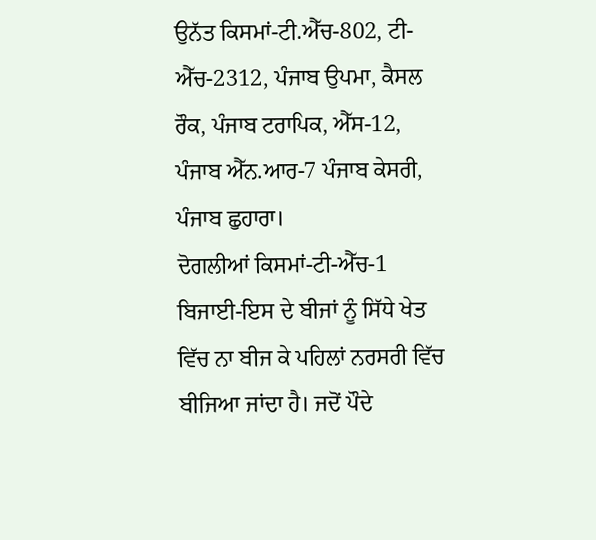ਉਨੱਤ ਕਿਸਮਾਂ-ਟੀ.ਐੱਚ-802, ਟੀ-ਐੱਚ-2312, ਪੰਜਾਬ ਉਪਮਾ, ਕੈਸਲ ਰੌਕ, ਪੰਜਾਬ ਟਰਾਪਿਕ, ਐੱਸ-12, ਪੰਜਾਬ ਐੱਨ.ਆਰ-7 ਪੰਜਾਬ ਕੇਸਰੀ, ਪੰਜਾਬ ਛੁਹਾਰਾ।
ਦੋਗਲੀਆਂ ਕਿਸਮਾਂ-ਟੀ-ਐੱਚ-1
ਬਿਜਾਈ-ਇਸ ਦੇ ਬੀਜਾਂ ਨੂੰ ਸਿੱਧੇ ਖੇਤ ਵਿੱਚ ਨਾ ਬੀਜ ਕੇ ਪਹਿਲਾਂ ਨਰਸਰੀ ਵਿੱਚ ਬੀਜਿਆ ਜਾਂਦਾ ਹੈ। ਜਦੋਂ ਪੌਦੇ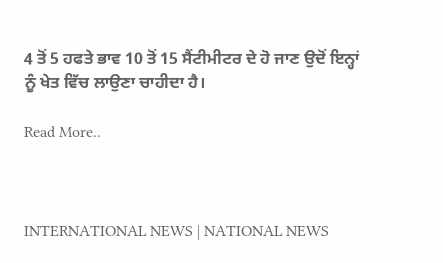4 ਤੋਂ 5 ਹਫਤੇ ਭਾਵ 10 ਤੋਂ 15 ਸੈਂਟੀਮੀਟਰ ਦੇ ਹੋ ਜਾਣ ਉਦੋਂ ਇਨ੍ਹਾਂ ਨੂੰ ਖੇਤ ਵਿੱਚ ਲਾਉਣਾ ਚਾਹੀਦਾ ਹੈ।

Read More..



INTERNATIONAL NEWS | NATIONAL NEWS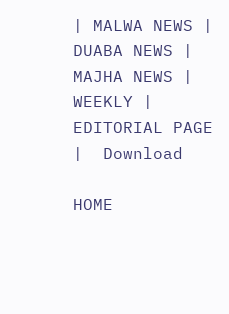| MALWA NEWS | DUABA NEWS | MAJHA NEWS | WEEKLY |  EDITORIAL PAGE |  Download

HOME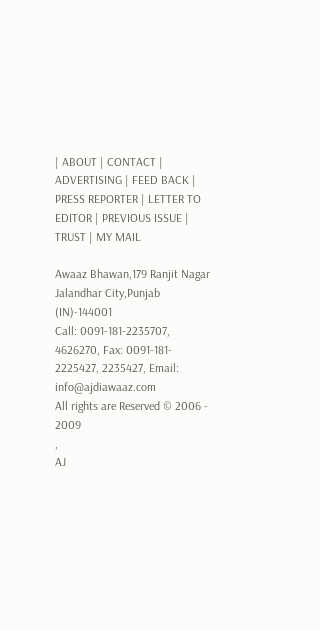| ABOUT | CONTACT | ADVERTISING | FEED BACK | PRESS REPORTER | LETTER TO EDITOR | PREVIOUS ISSUE | TRUST | MY MAIL

Awaaz Bhawan,179 Ranjit Nagar Jalandhar City,Punjab (IN)-144001
Call: 0091-181-2235707, 4626270, Fax: 0091-181- 2225427, 2235427, Email: info@ajdiawaaz.com
All rights are Reserved © 2006 - 2009
,
AJ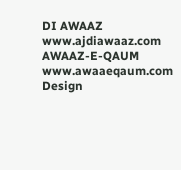DI AWAAZ www.ajdiawaaz.com
AWAAZ-E-QAUM www.awaaeqaum.com
Design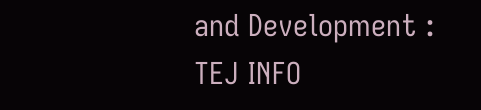and Development :
TEJ INFO